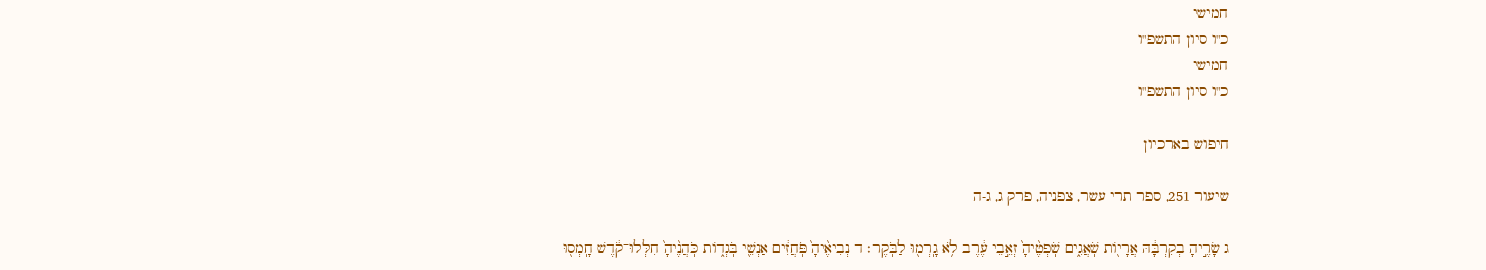חמישי
כ"ו סיון התשפ"ו
חמישי
כ"ו סיון התשפ"ו

חיפוש בארכיון

שיעור 251, ספר תרי עשר, צפניה, פרק ג, ג-ה

ג שָׂרֶ֣יהָ בְקִרְבָּ֔הּ אֲרָי֖וֹת שֹֽׁאֲגִ֑ים שֹֽׁפְטֶ֨יהָ֙ זְאֵ֣בֵי עֶ֔רֶב לֹ֥א גָֽרְמ֖וּ לַבֹּֽקֶר׃ ד נְבִיאֶ֨יהָ֙ פֹּֽחֲזִ֔ים אַנְשֵׁ֖י בֹּֽגְד֑וֹת כֹּֽהֲנֶ֨יהָ֙ חִלְּלוּ־קֹ֔דֶשׁ חָֽמְס֖וּ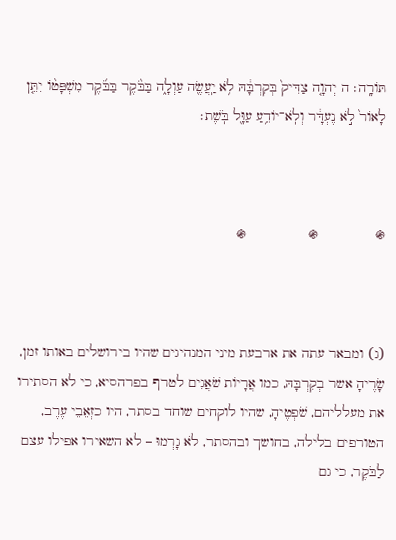תּוֹרָֽה׃ ה יְהוָ֤ה צַדִּיק֙ בְּקִרְבָּ֔הּ לֹ֥א יַֽעֲשֶׂ֖ה עַוְלָ֑ה בַּבֹּ֨קֶר בַּבֹּ֜קֶר מִשְׁפָּט֨וֹ יִתֵּ֤ן לָאוֹר֙ לֹ֣א נֶעְדָּ֔ר וְלֹֽא־יוֹדֵ֥עַ עַוָּ֖ל בֹּֽשֶׁת׃



֍              ֍               ֍



(ג) ומבאר עתה את ארבעת מיני המנהיגים שהיו בירושלים באותו זמן, שָׂרֶיהָ אשר בְקִרְבָּהּ, כמו אֲרָיוֹת שֹׁאֲגִים לטרף בפרהסיא, כי לא הסתירו את מעלליהם, שֹׁפְטֶיהָ, שהיו לוקחים שוחד בסתר, היו כזְאֵבֵי עֶרֶב, הטורפים בלילה, בחושך ובהסתר, לֹא גָרְמוּ – לא השאירו אפילו עצם לַבֹּקֶר, כי גם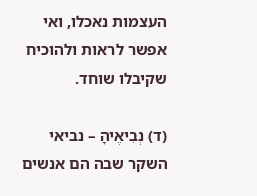העצמות נאכלו, ואי אפשר לראות ולהוכיח שקיבלו שוחד.

(ד) נְבִיאֶיהָ – נביאי השקר שבה הם אנשים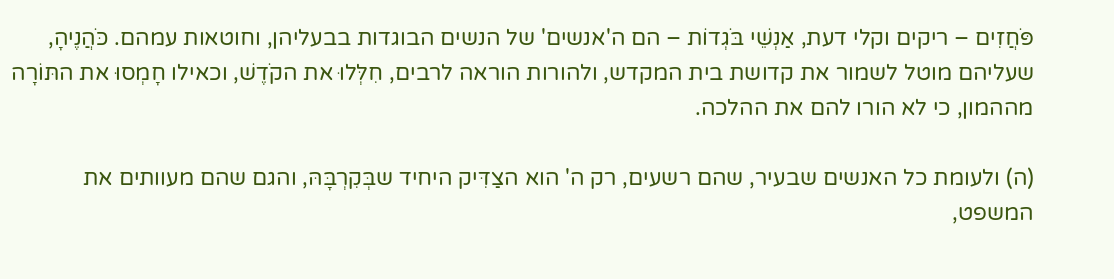פֹּחֲזִים – ריקים וקלי דעת, אַנְשֵׁי בֹּגְדוֹת – הם ה'אנשים' של הנשים הבוגדות בבעליהן, וחוטאות עמהם. כֹּהֲנֶיהָ, שעליהם מוטל לשמור את קדושת בית המקדש, ולהורות הוראה לרבים, חִלְּלוּ את הקֹדֶשׁ, וכאילו חָמְסוּ את התּוֹרָה מההמון, כי לא הורו להם את ההלכה.

(ה) ולעומת כל האנשים שבעיר, שהם רשעים, רק ה' הוא הצַדִּיק היחיד שבְּקִרְבָּהּ, והגם שהם מעוותים את המשפט,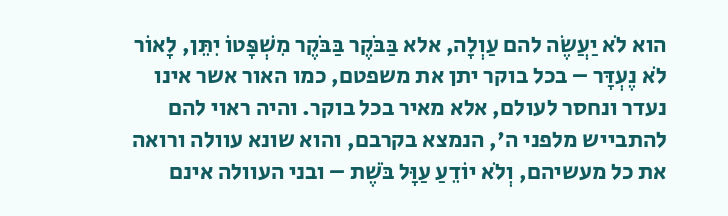הוא לֹא יַעֲשֶׂה להם עַוְלָה, אלא בַּבֹּקֶר בַּבֹּקֶר מִשְׁפָּטוֹ יִתֵּן, לָאוֹר לֹא נֶעְדָּר – בכל בוקר יתן את משפטם, כמו האור אשר אינו נעדר ונחסר לעולם, אלא מאיר בכל בוקר. והיה ראוי להם להתבייש מלפני ה', הנמצא בקרבם, והוא שונא עוולה ורואה את כל מעשיהם, וְלֹא יוֹדֵעַ עַוָּל בֹּשֶׁת – ובני העוולה אינם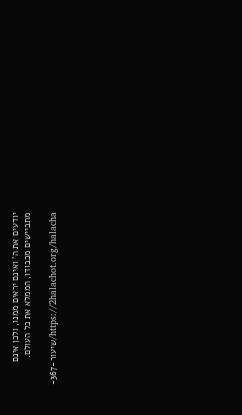יודעים את ה' ואינם יראים ממנו, ולכן אינם מתביישים מכבודו, הממלא את כל העולם.

https://2halachot.org/halacha/שיעור-367-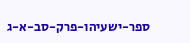ספר-ישעיהו-פרק-סב-א-ג